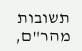תשובות מהר"ם,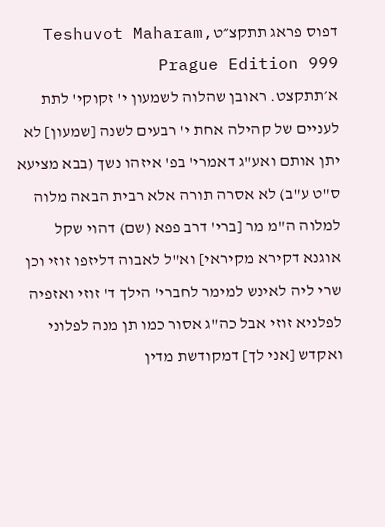דפוס פראג תתקצ״טTeshuvot Maharam, Prague Edition 999
א׳תתקצט. ראובן שהלוה לשמעון י' זקוקי' לתת לעניים של קהילה אחת י' רבעים לשנה [שמעון] לא יתן אותם ואע"ג דאמרי' בפ' איזהו נשך (בבא מציעא ס"ט ע"ב) לא אסרה תורה אלא רבית הבאה מלוה למלוה ה"מ מר [ברי' דרב פפא (שם) דהוי שקל אוגנא דקירא מקיראי] וא"ל לאבוה דליזפו זוזי וכן שרי ליה לאינש למימר לחברי' הילך ד' זוזי ואזפיה לפלניא זוזי אבל כה"ג אסור כמו תן מנה לפלוני ואקדש [אני לך] דמקודשת מדין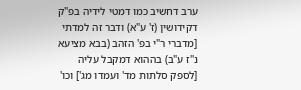ערב דחשיב כמו דמטי לידיה בפ"ק דקידושין (ז' ע"א) ודבר זה למדתי [מדברי ר"י בפ' הזהב (בבא מציעא נ"ז ע"ב) בההוא דמקבל עליה [לספק סלתות מד' ועמדו מג'] וכו'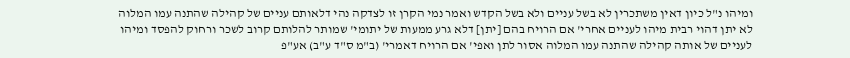ומיהו נ"ל כיון דאין משתכרין לא בשל עניים ולא בשל הקדש ואמר נמי הקרן זו לצדקה נהי דלאותם עניים של קהילה שהתנה עמו המלוה לא יתן דהוי רבית מיהו לעניים אחרי' אם הרויח בהם [יתן] דלא גרע ממעות של יתומי' שמותר להלותם קרוב לשכר ורחוק להפסד ומיהו לעניים של אותה קהילה שהתנה עמו המלוה אסור לתן ואפי' אם הרויח דאמרי' (ב"מ ס"ד ע"ב) אע"פ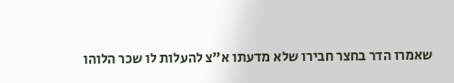שאמרו הדר בחצר חבירו שלא מדעתו א"צ להעלות לו שכר הלוהו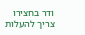ודר בחצירו צריך להעלות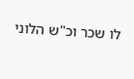לו שכר וכ"ש הלוני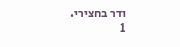ודר בחצירי.
1